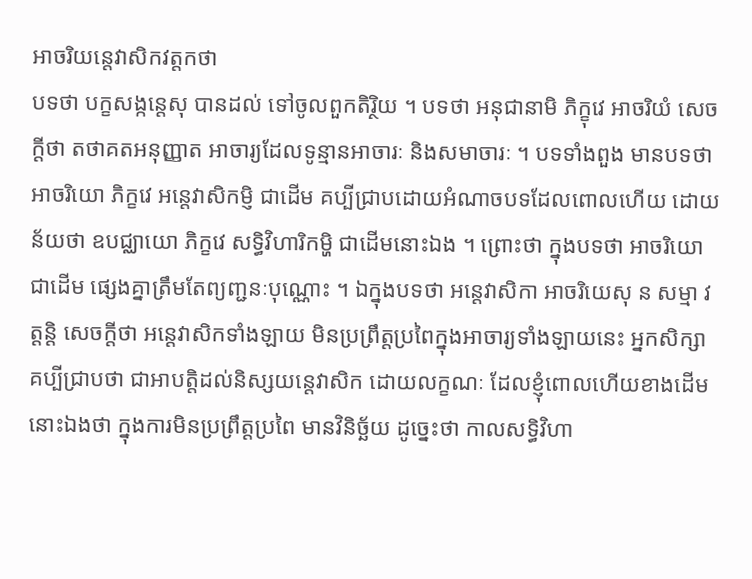អាចរិយន្តេវាសិកវត្តកថា
បទថា បក្ខសង្កន្តេសុ បានដល់ ទៅចូលពួកតិរ្ថិយ ។ បទថា អនុជានាមិ ភិក្ខុវេ អាចរិយំ សេចក្តីថា តថាគតអនុញ្ញាត អាចារ្យដែលទូន្មានអាចារៈ និងសមាចារៈ ។ បទទាំងពួង មានបទថា អាចរិយោ ភិក្ខវេ អន្តេវាសិកម្ញិ ជាដើម គប្បីជ្រាបដោយអំណាចបទដែលពោលហើយ ដោយន័យថា ឧបជ្ឈាយោ ភិក្ខវេ សទ្ធិវិហារិកម្ហិ ជាដើមនោះឯង ។ ព្រោះថា ក្នុងបទថា អាចរិយោ ជាដើម ផ្សេងគ្នាត្រឹមតែព្យញ្ជនៈបុណ្ណោះ ។ ឯក្នុងបទថា អន្តេវាសិកា អាចរិយេសុ ន សម្មា វត្តន្តិ សេចក្តីថា អន្តេវាសិកទាំងឡាយ មិនប្រព្រឹត្តប្រពៃក្នុងអាចារ្យទាំងឡាយនេះ អ្នកសិក្សាគប្បីជ្រាបថា ជាអាបត្តិដល់និស្សយន្តេវាសិក ដោយលក្ខណៈ ដែលខ្ញុំពោលហើយខាងដើមនោះឯងថា ក្នុងការមិនប្រព្រឹត្តប្រពៃ មានវិនិច្ឆ័យ ដូច្នេះថា កាលសទ្ធិវិហា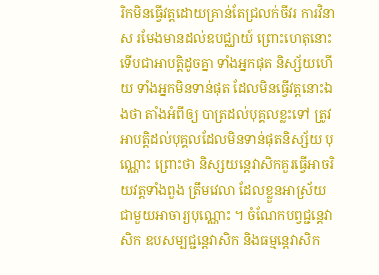រិកមិនធ្វើវត្តដោយគ្រាន់តែជ្រលក់ចីវរ ការវិនាស រមែងមានដល់ឧបជ្ឈាយ៍ ព្រោះហេតុនោះ ទើបជាអាបត្តិដូចគ្នា ទាំងអ្នកផុត និស្ស័យហើយ ទាំងអ្នកមិនទាន់ផុត ដែលមិនធ្វើវត្តនោះឯងថា តាំងអំពីឲ្យ បាត្រដល់បុគ្គលខ្លះទៅ ត្រូវអាបត្តិដល់បុគ្គលដែលមិនទាន់ផុតនិស្ស័យ បុណ្ណោះ ព្រោះថា និស្សយន្តេវាសិកគួរធ្វើអាចរិយវត្តទាំងពួង ត្រឹមវេលា ដែលខ្លួនអាស្រ័យជាមួយអាចារ្យបុណ្ណោះ ។ ចំណែកបព្វជ្ជន្តេវាសិក ឧបសម្បជ្ជន្តេវាសិក និងធម្មន្តេវាសិក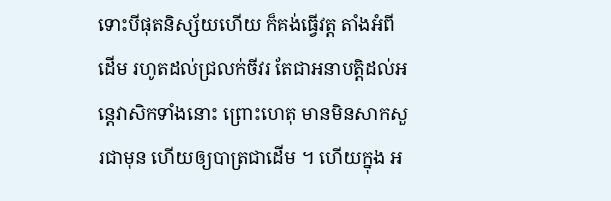ទោះបីផុតនិស្ស័យហើយ ក៏គង់ធ្វើវត្ត តាំងអំពីដើម រហូតដល់ជ្រលក់ចីវរ តែជាអនាបត្តិដល់អន្តេវាសិកទាំងនោះ ព្រោះហេតុ មានមិនសាកសួរជាមុន ហើយឲ្យបាត្រជាដើម ។ ហើយក្នុង អ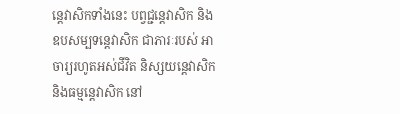ន្តេវាសិកទាំងនេះ បព្វជ្ជន្តេវាសិក និងឧបសម្បទន្តេវាសិក ជាភារៈរបស់ អាចារ្យរហូតអស់ជីវិត និស្សយន្តេវាសិក និងធម្មន្តេវាសិក នៅ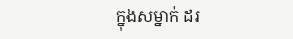ក្នុងសម្នាក់ ដរ